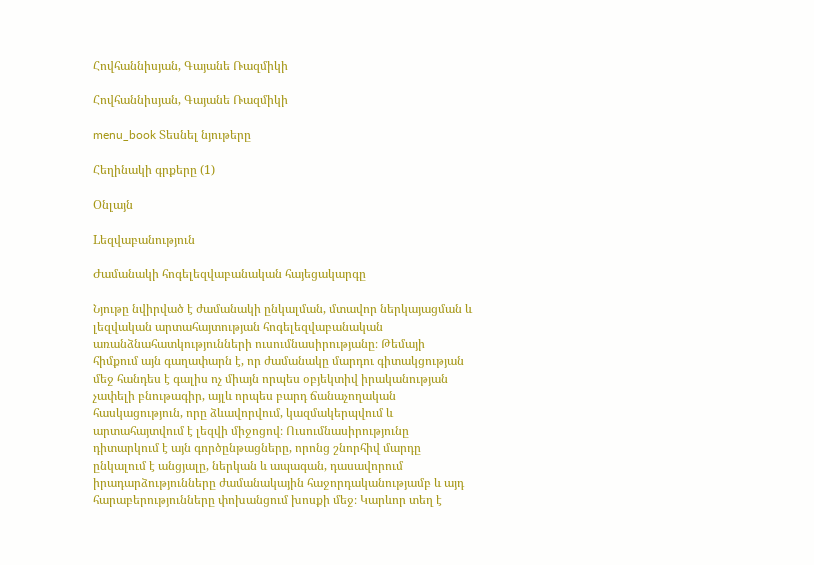Հովհաննիսյան, Գայանե Ռազմիկի

Հովհաննիսյան, Գայանե Ռազմիկի

menu_book Տեսնել նյութերը

Հեղինակի գրքերը (1)

Օնլայն

Lեզվաբանություն

Ժամանակի հոգելեզվաբանական հայեցակարգը

Նյութը նվիրված է ժամանակի ընկալման, մտավոր ներկայացման և լեզվական արտահայտության հոգելեզվաբանական առանձնահատկությունների ուսումնասիրությանը։ Թեմայի հիմքում այն գաղափարն է, որ ժամանակը մարդու գիտակցության մեջ հանդես է գալիս ոչ միայն որպես օբյեկտիվ իրականության չափելի բնութագիր, այլև որպես բարդ ճանաչողական հասկացություն, որը ձևավորվում, կազմակերպվում և արտահայտվում է լեզվի միջոցով։ Ուսումնասիրությունը դիտարկում է այն գործընթացները, որոնց շնորհիվ մարդը ընկալում է անցյալը, ներկան և ապագան, դասավորում իրադարձությունները ժամանակային հաջորդականությամբ և այդ հարաբերությունները փոխանցում խոսքի մեջ։ Կարևոր տեղ է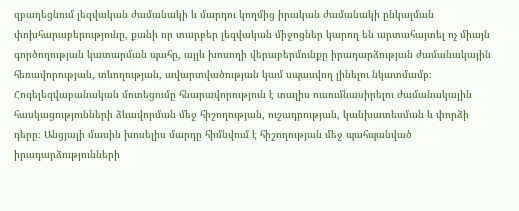զբաղեցնում լեզվական ժամանակի և մարդու կողմից իրական ժամանակի ընկալման փոխհարաբերությունը, քանի որ տարբեր լեզվական միջոցներ կարող են արտահայտել ոչ միայն գործողության կատարման պահը, այլև խոսողի վերաբերմունքը իրադարձության ժամանակային հեռավորության, տևողության, ավարտվածության կամ սպասվող լինելու նկատմամբ։ Հոգելեզվաբանական մոտեցումը հնարավորություն է տալիս ուսումնասիրելու ժամանակային հասկացությունների ձևավորման մեջ հիշողության, ուշադրության, կանխատեսման և փորձի դերը։ Անցյալի մասին խոսելիս մարդը հիմնվում է հիշողության մեջ պահպանված իրադարձությունների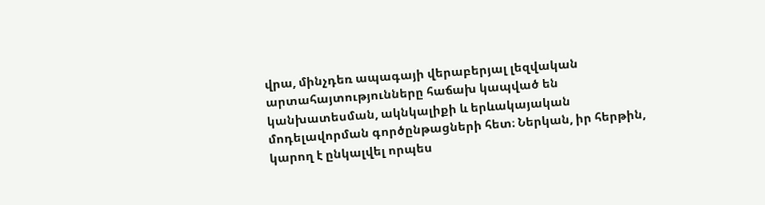վրա, մինչդեռ ապագայի վերաբերյալ լեզվական արտահայտությունները հաճախ կապված են կանխատեսման, ակնկալիքի և երևակայական մոդելավորման գործընթացների հետ։ Ներկան, իր հերթին, կարող է ընկալվել որպես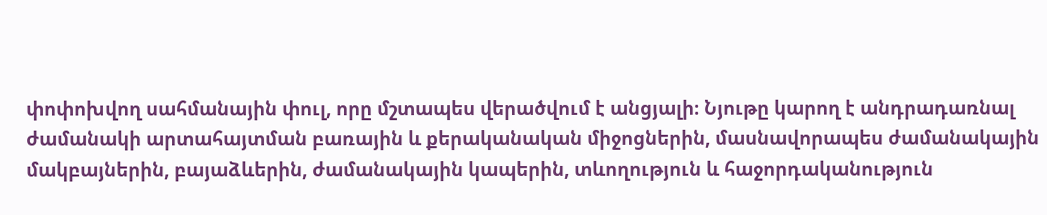փոփոխվող սահմանային փուլ, որը մշտապես վերածվում է անցյալի։ Նյութը կարող է անդրադառնալ ժամանակի արտահայտման բառային և քերականական միջոցներին, մասնավորապես ժամանակային մակբայներին, բայաձևերին, ժամանակային կապերին, տևողություն և հաջորդականություն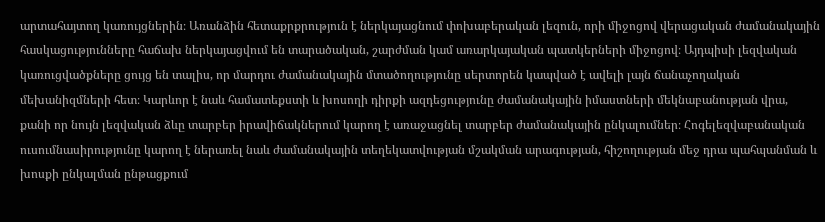արտահայտող կառույցներին։ Առանձին հետաքրքրություն է ներկայացնում փոխաբերական լեզուն, որի միջոցով վերացական ժամանակային հասկացությունները հաճախ ներկայացվում են տարածական, շարժման կամ առարկայական պատկերների միջոցով։ Այդպիսի լեզվական կառուցվածքները ցույց են տալիս, որ մարդու ժամանակային մտածողությունը սերտորեն կապված է ավելի լայն ճանաչողական մեխանիզմների հետ։ Կարևոր է նաև համատեքստի և խոսողի դիրքի ազդեցությունը ժամանակային իմաստների մեկնաբանության վրա, քանի որ նույն լեզվական ձևը տարբեր իրավիճակներում կարող է առաջացնել տարբեր ժամանակային ընկալումներ։ Հոգելեզվաբանական ուսումնասիրությունը կարող է ներառել նաև ժամանակային տեղեկատվության մշակման արագության, հիշողության մեջ դրա պահպանման և խոսքի ընկալման ընթացքում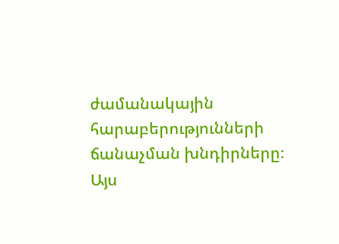ժամանակային հարաբերությունների ճանաչման խնդիրները։ Այս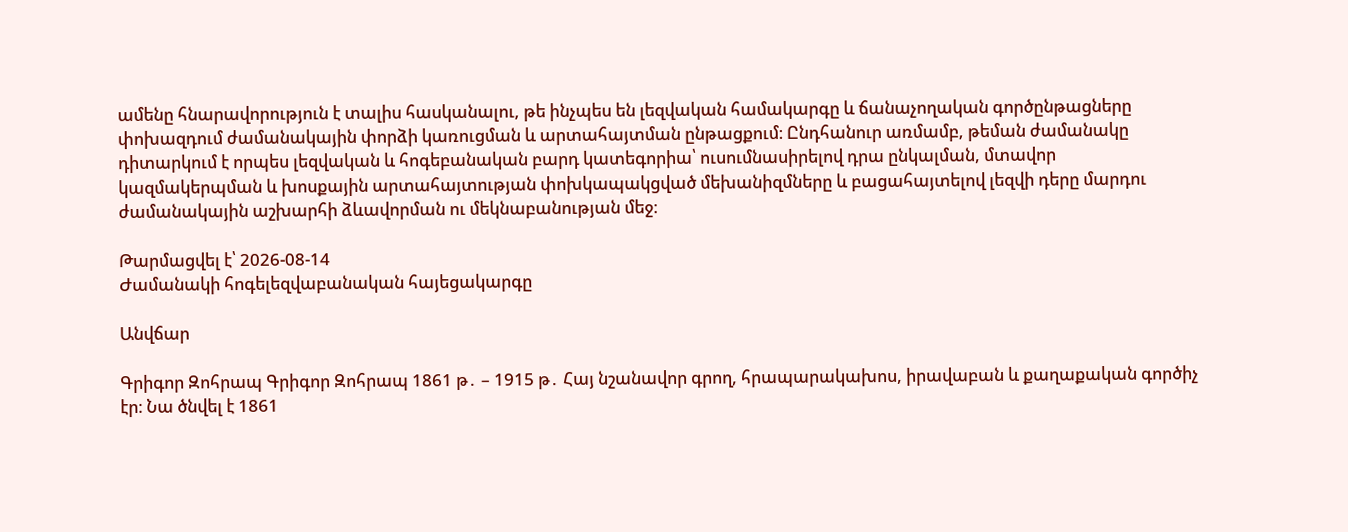ամենը հնարավորություն է տալիս հասկանալու, թե ինչպես են լեզվական համակարգը և ճանաչողական գործընթացները փոխազդում ժամանակային փորձի կառուցման և արտահայտման ընթացքում։ Ընդհանուր առմամբ, թեման ժամանակը դիտարկում է որպես լեզվական և հոգեբանական բարդ կատեգորիա՝ ուսումնասիրելով դրա ընկալման, մտավոր կազմակերպման և խոսքային արտահայտության փոխկապակցված մեխանիզմները և բացահայտելով լեզվի դերը մարդու ժամանակային աշխարհի ձևավորման ու մեկնաբանության մեջ։

Թարմացվել է՝ 2026-08-14
Ժամանակի հոգելեզվաբանական հայեցակարգը

Անվճար

Գրիգոր Զոհրապ Գրիգոր Զոհրապ 1861 թ․ – 1915 թ․ Հայ նշանավոր գրող, հրապարակախոս, իրավաբան և քաղաքական գործիչ էր։ Նա ծնվել է 1861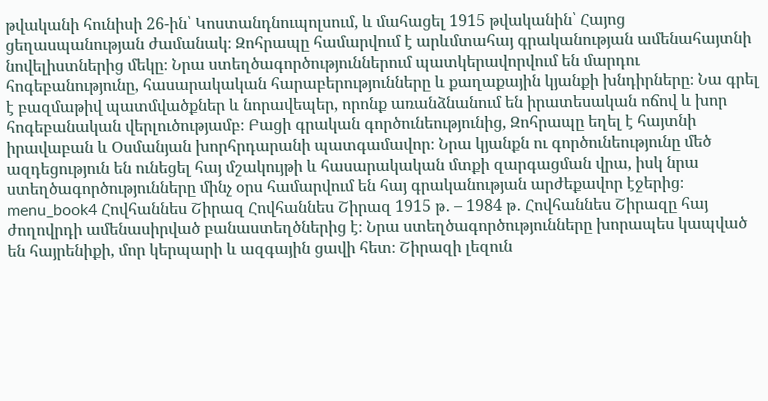թվականի հունիսի 26-ին՝ Կոստանդնուպոլսում, և մահացել 1915 թվականին՝ Հայոց ցեղասպանության ժամանակ։ Զոհրապը համարվում է արևմտահայ գրականության ամենահայտնի նովելիստներից մեկը։ Նրա ստեղծագործություններում պատկերավորվում են մարդու հոգեբանությունը, հասարակական հարաբերությունները և քաղաքային կյանքի խնդիրները։ Նա գրել է բազմաթիվ պատմվածքներ և նորավեպեր, որոնք առանձնանում են իրատեսական ոճով և խոր հոգեբանական վերլուծությամբ։ Բացի գրական գործունեությունից, Զոհրապը եղել է հայտնի իրավաբան և Օսմանյան խորհրդարանի պատգամավոր։ Նրա կյանքն ու գործունեությունը մեծ ազդեցություն են ունեցել հայ մշակույթի և հասարակական մտքի զարգացման վրա, իսկ նրա ստեղծագործությունները մինչ օրս համարվում են հայ գրականության արժեքավոր էջերից։ menu_book4 Հովհաննես Շիրազ Հովհաննես Շիրազ 1915 թ․ – 1984 թ․ Հովհաննես Շիրազը հայ ժողովրդի ամենասիրված բանաստեղծներից է։ Նրա ստեղծագործությունները խորապես կապված են հայրենիքի, մոր կերպարի և ազգային ցավի հետ։ Շիրազի լեզուն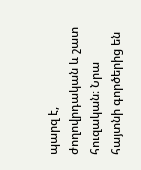պարզ է, ժողովրդական և շատ հուզական։ Նրա հայտնի գործերից են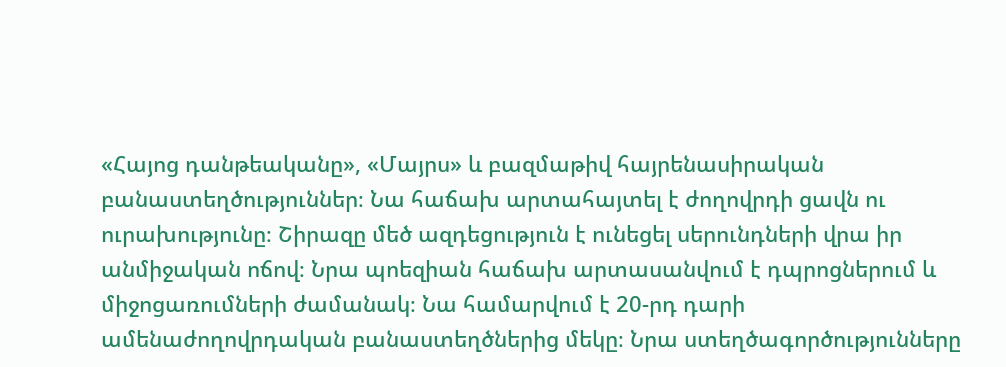«Հայոց դանթեականը», «Մայրս» և բազմաթիվ հայրենասիրական բանաստեղծություններ։ Նա հաճախ արտահայտել է ժողովրդի ցավն ու ուրախությունը։ Շիրազը մեծ ազդեցություն է ունեցել սերունդների վրա իր անմիջական ոճով։ Նրա պոեզիան հաճախ արտասանվում է դպրոցներում և միջոցառումների ժամանակ։ Նա համարվում է 20-րդ դարի ամենաժողովրդական բանաստեղծներից մեկը։ Նրա ստեղծագործությունները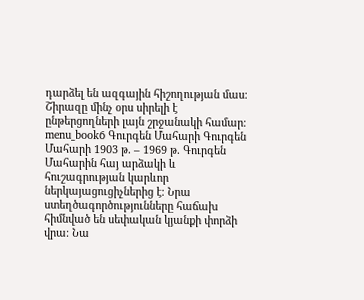դարձել են ազգային հիշողության մաս։ Շիրազը մինչ օրս սիրելի է ընթերցողների լայն շրջանակի համար։ menu_book6 Գուրգեն Մահարի Գուրգեն Մահարի 1903 թ․ – 1969 թ․ Գուրգեն Մահարին հայ արձակի և հուշագրության կարևոր ներկայացուցիչներից է։ Նրա ստեղծագործությունները հաճախ հիմնված են սեփական կյանքի փորձի վրա։ Նա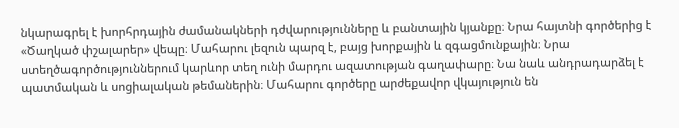նկարագրել է խորհրդային ժամանակների դժվարությունները և բանտային կյանքը։ Նրա հայտնի գործերից է «Ծաղկած փշալարեր» վեպը։ Մահարու լեզուն պարզ է, բայց խորքային և զգացմունքային։ Նրա ստեղծագործություններում կարևոր տեղ ունի մարդու ազատության գաղափարը։ Նա նաև անդրադարձել է պատմական և սոցիալական թեմաներին։ Մահարու գործերը արժեքավոր վկայություն են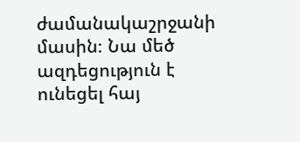ժամանակաշրջանի մասին։ Նա մեծ ազդեցություն է ունեցել հայ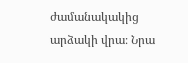ժամանակակից արձակի վրա։ Նրա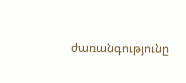ժառանգությունը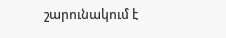շարունակում է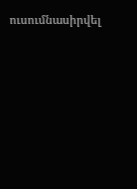ուսումնասիրվել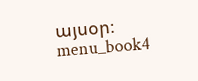այսօր։ menu_book4